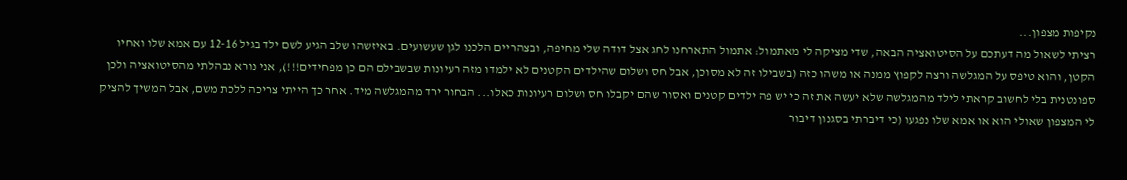נקיפות מצפון...
רציתי לשאול מה דעתכם על הסיטואציה הבאה, שדי מציקה לי מאתמול: אתמול התארחנו לחג אצל דודה שלי מחיפה, ובצהריים הלכנו לגן שעשועים. באיזשהו שלב הגיע לשם ילד בגיל 12-16 עם אמא שלו ואחיו הקטן, והוא טיפס על המגלשה ורצה לקפוץ ממנה או משהו כזה (בשבילו זה לא מסוכן, אבל חס ושלום שהילדים הקטנים לא ילמדו מזה רעיונות שבשבילם הם כן מפחידים!!!), אני נורא נבהלתי מהסיטואציה ולכן ספונטנית בלי לחשוב קראתי לילד מהמגלשה שלא יעשה את זה כי יש פה ילדים קטנים ואסור שהם יקבלו חס ושלום רעיונות כאלו... הבחור ירד מהמגלשה מיד. אחר כך הייתי צריכה ללכת משם, אבל המשיך להציק לי המצפון שאולי הוא או אמא שלו נפגעו (כי דיברתי בסגנון דיבור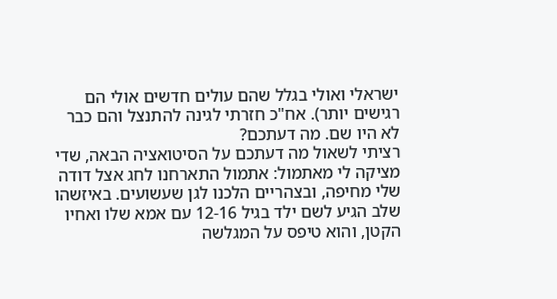ישראלי ואולי בגלל שהם עולים חדשים אולי הם רגישים יותר). אח"כ חזרתי לגינה להתנצל והם כבר לא היו שם. מה דעתכם?
רציתי לשאול מה דעתכם על הסיטואציה הבאה, שדי מציקה לי מאתמול: אתמול התארחנו לחג אצל דודה שלי מחיפה, ובצהריים הלכנו לגן שעשועים. באיזשהו שלב הגיע לשם ילד בגיל 12-16 עם אמא שלו ואחיו הקטן, והוא טיפס על המגלשה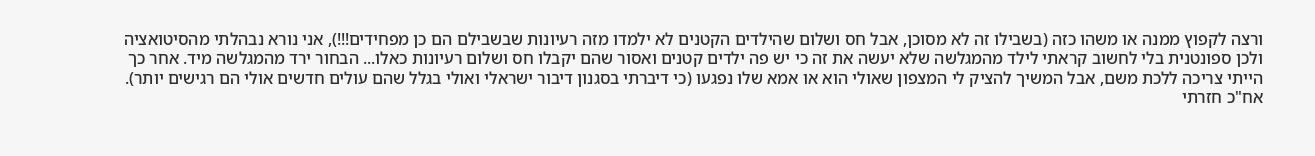ורצה לקפוץ ממנה או משהו כזה (בשבילו זה לא מסוכן, אבל חס ושלום שהילדים הקטנים לא ילמדו מזה רעיונות שבשבילם הם כן מפחידים!!!), אני נורא נבהלתי מהסיטואציה ולכן ספונטנית בלי לחשוב קראתי לילד מהמגלשה שלא יעשה את זה כי יש פה ילדים קטנים ואסור שהם יקבלו חס ושלום רעיונות כאלו... הבחור ירד מהמגלשה מיד. אחר כך הייתי צריכה ללכת משם, אבל המשיך להציק לי המצפון שאולי הוא או אמא שלו נפגעו (כי דיברתי בסגנון דיבור ישראלי ואולי בגלל שהם עולים חדשים אולי הם רגישים יותר). אח"כ חזרתי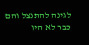לגינה להתנצל והם כבר לא היו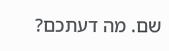שם. מה דעתכם?